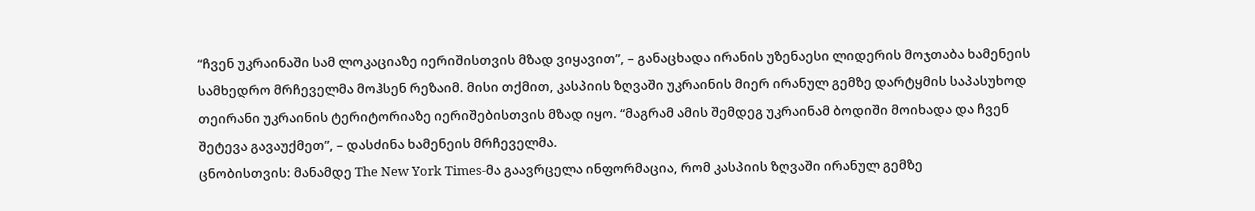“ჩვენ უკრაინაში სამ ლოკაციაზე იერიშისთვის მზად ვიყავით”, – განაცხადა ირანის უზენაესი ლიდერის მოჯთაბა ხამენეის სამხედრო მრჩეველმა მოჰსენ რეზაიმ. მისი თქმით, კასპიის ზღვაში უკრაინის მიერ ირანულ გემზე დარტყმის საპასუხოდ თეირანი უკრაინის ტერიტორიაზე იერიშებისთვის მზად იყო. “მაგრამ ამის შემდეგ უკრაინამ ბოდიში მოიხადა და ჩვენ შეტევა გავაუქმეთ”, – დასძინა ხამენეის მრჩეველმა.
ცნობისთვის: მანამდე The New York Times-მა გაავრცელა ინფორმაცია, რომ კასპიის ზღვაში ირანულ გემზე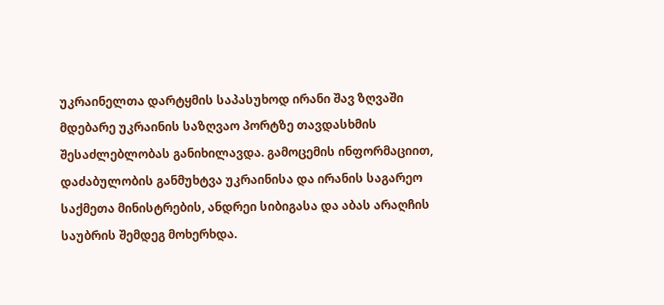უკრაინელთა დარტყმის საპასუხოდ ირანი შავ ზღვაში მდებარე უკრაინის საზღვაო პორტზე თავდასხმის შესაძლებლობას განიხილავდა. გამოცემის ინფორმაციით, დაძაბულობის განმუხტვა უკრაინისა და ირანის საგარეო საქმეთა მინისტრების, ანდრეი სიბიგასა და აბას არაღჩის საუბრის შემდეგ მოხერხდა.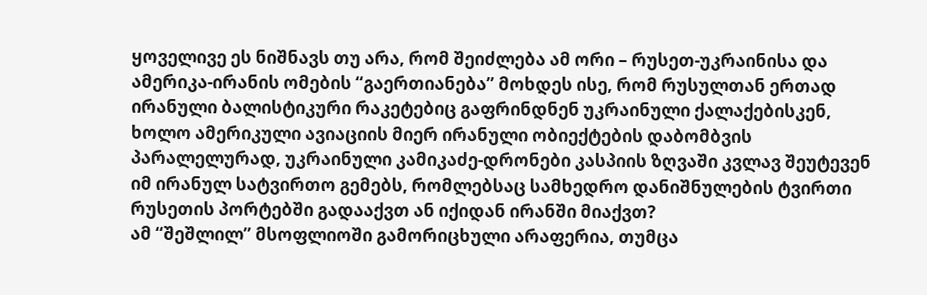ყოველივე ეს ნიშნავს თუ არა, რომ შეიძლება ამ ორი – რუსეთ-უკრაინისა და ამერიკა-ირანის ომების “გაერთიანება” მოხდეს ისე, რომ რუსულთან ერთად ირანული ბალისტიკური რაკეტებიც გაფრინდნენ უკრაინული ქალაქებისკენ, ხოლო ამერიკული ავიაციის მიერ ირანული ობიექტების დაბომბვის პარალელურად, უკრაინული კამიკაძე-დრონები კასპიის ზღვაში კვლავ შეუტევენ იმ ირანულ სატვირთო გემებს, რომლებსაც სამხედრო დანიშნულების ტვირთი რუსეთის პორტებში გადააქვთ ან იქიდან ირანში მიაქვთ?
ამ “შეშლილ” მსოფლიოში გამორიცხული არაფერია, თუმცა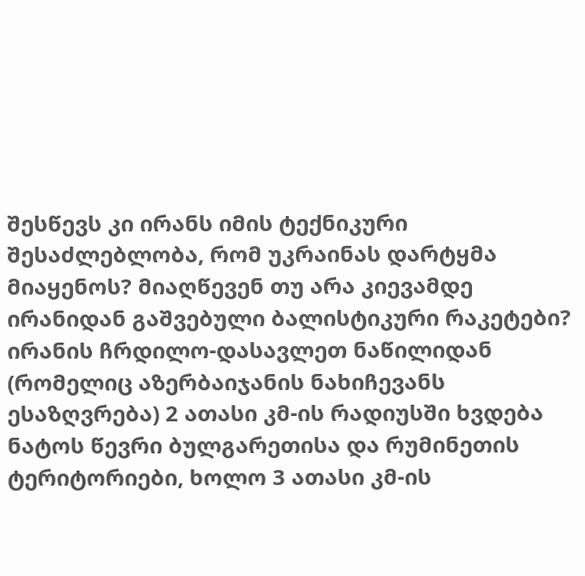შესწევს კი ირანს იმის ტექნიკური შესაძლებლობა, რომ უკრაინას დარტყმა მიაყენოს? მიაღწევენ თუ არა კიევამდე ირანიდან გაშვებული ბალისტიკური რაკეტები?
ირანის ჩრდილო-დასავლეთ ნაწილიდან (რომელიც აზერბაიჯანის ნახიჩევანს ესაზღვრება) 2 ათასი კმ-ის რადიუსში ხვდება ნატოს წევრი ბულგარეთისა და რუმინეთის ტერიტორიები, ხოლო 3 ათასი კმ-ის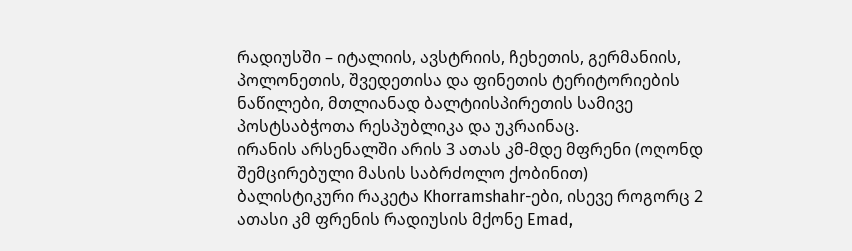რადიუსში – იტალიის, ავსტრიის, ჩეხეთის, გერმანიის, პოლონეთის, შვედეთისა და ფინეთის ტერიტორიების ნაწილები, მთლიანად ბალტიისპირეთის სამივე პოსტსაბჭოთა რესპუბლიკა და უკრაინაც.
ირანის არსენალში არის 3 ათას კმ-მდე მფრენი (ოღონდ შემცირებული მასის საბრძოლო ქობინით) ბალისტიკური რაკეტა Khorramshahr-ები, ისევე როგორც 2 ათასი კმ ფრენის რადიუსის მქონე Emad,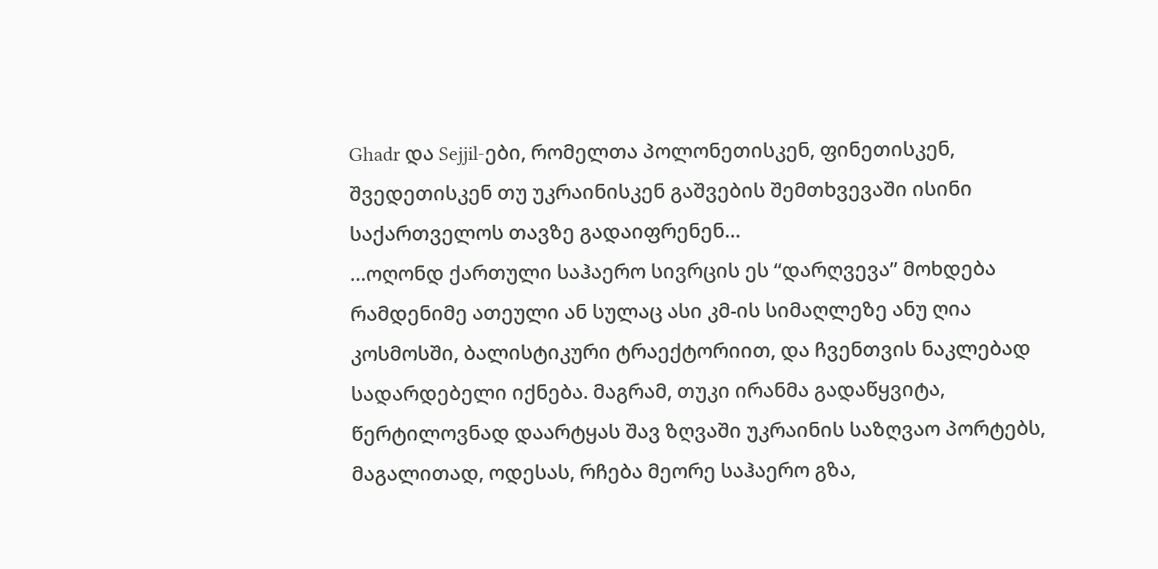Ghadr და Sejjil-ები, რომელთა პოლონეთისკენ, ფინეთისკენ, შვედეთისკენ თუ უკრაინისკენ გაშვების შემთხვევაში ისინი საქართველოს თავზე გადაიფრენენ…
…ოღონდ ქართული საჰაერო სივრცის ეს “დარღვევა” მოხდება რამდენიმე ათეული ან სულაც ასი კმ-ის სიმაღლეზე ანუ ღია კოსმოსში, ბალისტიკური ტრაექტორიით, და ჩვენთვის ნაკლებად სადარდებელი იქნება. მაგრამ, თუკი ირანმა გადაწყვიტა, წერტილოვნად დაარტყას შავ ზღვაში უკრაინის საზღვაო პორტებს, მაგალითად, ოდესას, რჩება მეორე საჰაერო გზა,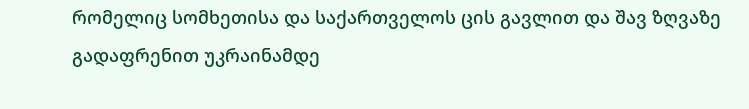რომელიც სომხეთისა და საქართველოს ცის გავლით და შავ ზღვაზე გადაფრენით უკრაინამდე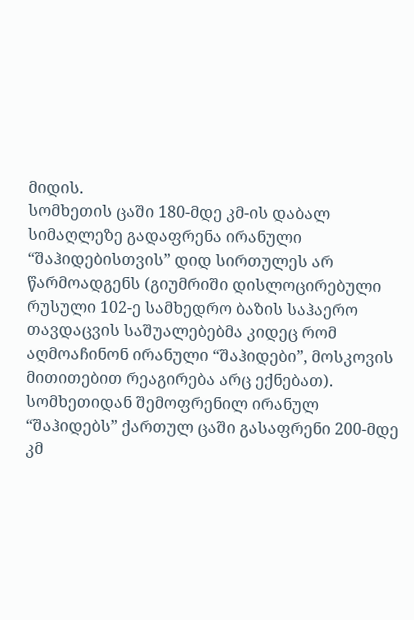მიდის.
სომხეთის ცაში 180-მდე კმ-ის დაბალ სიმაღლეზე გადაფრენა ირანული “შაჰიდებისთვის” დიდ სირთულეს არ წარმოადგენს (გიუმრიში დისლოცირებული რუსული 102-ე სამხედრო ბაზის საჰაერო თავდაცვის საშუალებებმა კიდეც რომ აღმოაჩინონ ირანული “შაჰიდები”, მოსკოვის მითითებით რეაგირება არც ექნებათ).
სომხეთიდან შემოფრენილ ირანულ “შაჰიდებს” ქართულ ცაში გასაფრენი 200-მდე კმ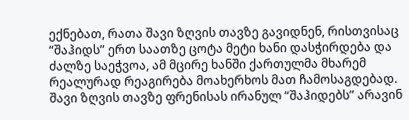ექნებათ, რათა შავი ზღვის თავზე გავიდნენ, რისთვისაც “შაჰიდს” ერთ საათზე ცოტა მეტი ხანი დასჭირდება და ძალზე საეჭვოა, ამ მცირე ხანში ქართულმა მხარემ რეალურად რეაგირება მოახერხოს მათ ჩამოსაგდებად.
შავი ზღვის თავზე ფრენისას ირანულ “შაჰიდებს” არავინ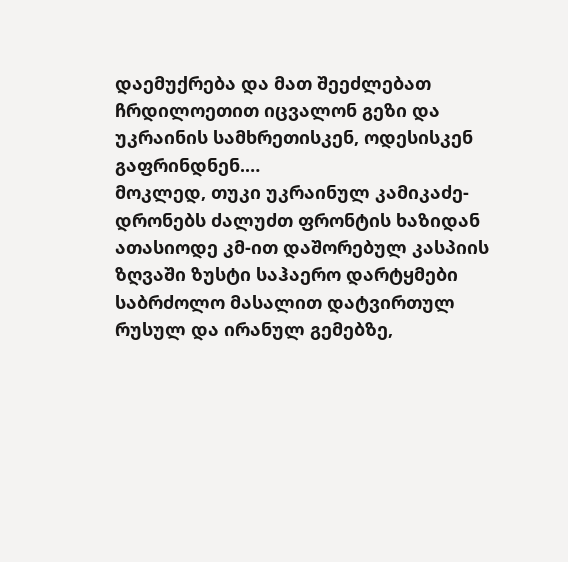დაემუქრება და მათ შეეძლებათ ჩრდილოეთით იცვალონ გეზი და უკრაინის სამხრეთისკენ, ოდესისკენ გაფრინდნენ.…
მოკლედ, თუკი უკრაინულ კამიკაძე-დრონებს ძალუძთ ფრონტის ხაზიდან ათასიოდე კმ-ით დაშორებულ კასპიის ზღვაში ზუსტი საჰაერო დარტყმები საბრძოლო მასალით დატვირთულ რუსულ და ირანულ გემებზე,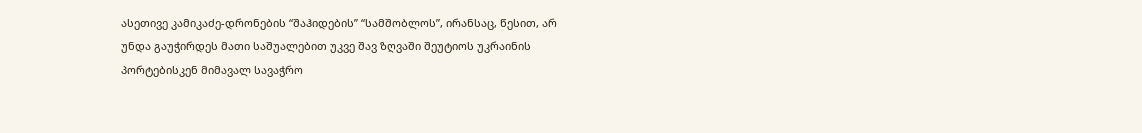ასეთივე კამიკაძე-დრონების “შაჰიდების” “სამშობლოს”, ირანსაც, წესით, არ უნდა გაუჭირდეს მათი საშუალებით უკვე შავ ზღვაში შეუტიოს უკრაინის პორტებისკენ მიმავალ სავაჭრო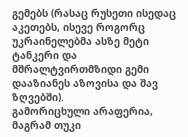გემებს (რასაც რუსეთი ისედაც აკეთებს, ისევე როგორც უკრაინელებმა ასზე მეტი ტანკერი და მშრალტვირთმზიდი გემი დააზიანეს აზოვისა და შავ ზღვებში).
გამორიცხული არაფერია, მაგრამ თუკი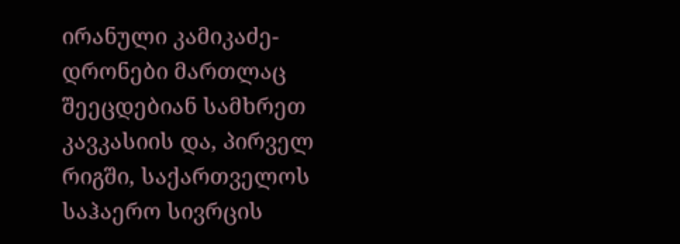ირანული კამიკაძე-დრონები მართლაც შეეცდებიან სამხრეთ კავკასიის და, პირველ რიგში, საქართველოს საჰაერო სივრცის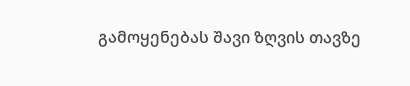გამოყენებას შავი ზღვის თავზე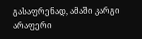გასაფრენად, ამაში კარგი არაფერი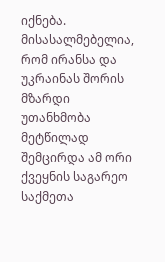იქნება.
მისასალმებელია, რომ ირანსა და უკრაინას შორის მზარდი უთანხმობა მეტწილად შემცირდა ამ ორი ქვეყნის საგარეო საქმეთა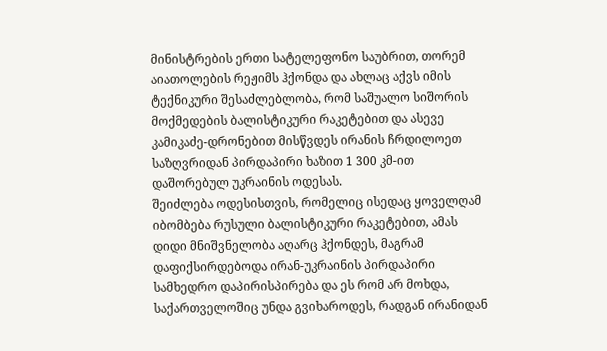მინისტრების ერთი სატელეფონო საუბრით, თორემ აიათოლების რეჟიმს ჰქონდა და ახლაც აქვს იმის ტექნიკური შესაძლებლობა, რომ საშუალო სიშორის მოქმედების ბალისტიკური რაკეტებით და ასევე კამიკაძე-დრონებით მისწვდეს ირანის ჩრდილოეთ საზღვრიდან პირდაპირი ხაზით 1 300 კმ-ით დაშორებულ უკრაინის ოდესას.
შეიძლება ოდესისთვის, რომელიც ისედაც ყოველღამ იბომბება რუსული ბალისტიკური რაკეტებით, ამას დიდი მნიშვნელობა აღარც ჰქონდეს, მაგრამ დაფიქსირდებოდა ირან-უკრაინის პირდაპირი სამხედრო დაპირისპირება და ეს რომ არ მოხდა, საქართველოშიც უნდა გვიხაროდეს, რადგან ირანიდან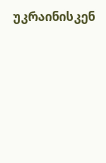უკრაინისკენ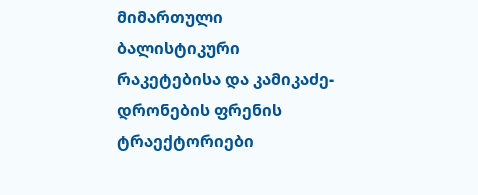მიმართული ბალისტიკური რაკეტებისა და კამიკაძე-დრონების ფრენის ტრაექტორიები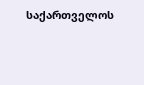საქართველოს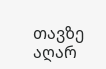თავზე აღარ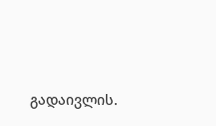გადაივლის.